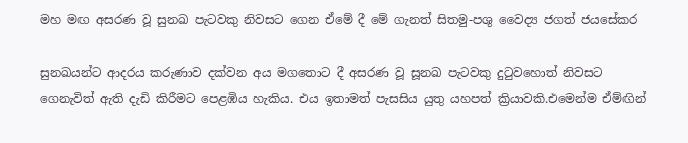මහ මඟ අසරණ වූ සුනඛ පැටවකු නිවසට ගෙන ඒමේ දී මේ ගැනත් සිතමු-පශු වෛද්‍ය ජගත් ජයසේකර

සුනඛයන්ට ආදරය කරුණාව දක්වන අය මගතොට දී අසරණ වූ සූනඛ පැටවකු දුටුවහොත් නිවසට ගෙනැවිත් ඇති දැඩි කිරීමට පෙළඹිය හැකිය. එය ඉතාමත් පැසසිය යුතු යහපත් ක්‍රියාවකි.එමෙන්ම ඒම්ඟින්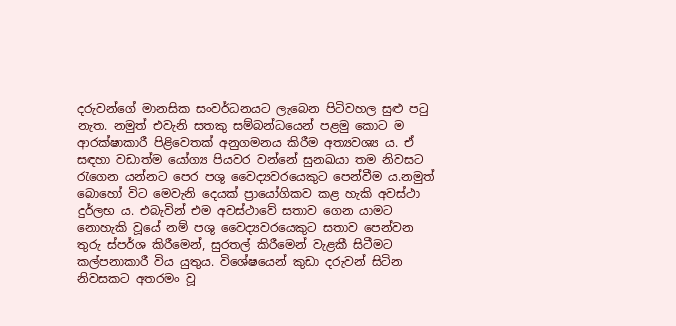දරුවන්ගේ මානසික සංවර්ධනයට ලැබෙන පිටිවහල සුළු පටු නැත. නමුත් එවැනි සතකු සම්බන්ධයෙන් පළමු කොට ම ආරක්ෂාකාරී පිළිවෙතක් අනුගමනය කිරීම අත්‍යවශ්‍ය ය. ඒ සඳහා වඩාත්ම යෝග්‍ය පියවර වන්නේ සුනඛයා තම නිවසට රැගෙන යන්නට පෙර පශු වෛද්‍යවරයෙකුට පෙන්වීම ය.නමුත් බොහෝ විට මෙවැනි දෙයක් ප්‍රායෝගිකව කළ හැකි අවස්ථා දුර්ලභ ය. එබැවින් එම අවස්ථාවේ සතාව ගෙන යාමට නොහැකි වූයේ නම් පශු වෛද්‍යවරයෙකුට සතාව පෙන්වන තුරු ස්පර්ශ කිරීමෙන්, සුරතල් කිරීමෙන් වැළකී සිටීමට කල්පනාකාරී විය යුතුය. විශේෂයෙන් කුඩා දරුවන් සිටින නිවසකට අතරමං වූ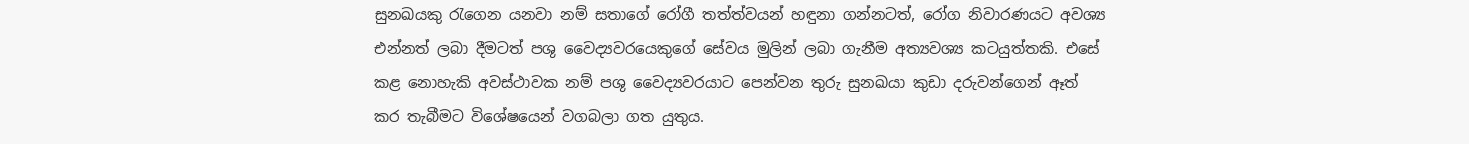සුනඛයකු රැගෙන යනවා නම් සතාගේ රෝගී තත්ත්වයන් හඳුනා ගන්නටත්, රෝග නිවාරණයට අවශ්‍ය එන්නත් ලබා දීමටත් පශු වෛද්‍යවරයෙකුගේ සේවය මුලින් ලබා ගැනීම අත්‍යවශ්‍ය කටයුත්තකි. එසේ කළ නොහැකි අවස්ථාවක නම් පශු වෛද්‍යවරයාට පෙන්වන තුරු සුනඛයා කුඩා දරුවන්ගෙන් ඈත් කර තැබීමට විශේෂයෙන් වගබලා ගත යුතුය.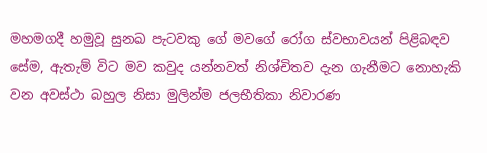මහමගදී හමුවූ සුනඛ පැටවකු ගේ මවගේ රෝග ස්වභාවයන් පිළිබඳව සේම, ඇතැම් විට මව කවුද යන්නවත් නිශ්චිතව දැන ගැනීමට නොහැකි වන අවස්ථා බහුල නිසා මුලින්ම ජලභීතිකා නිවාරණ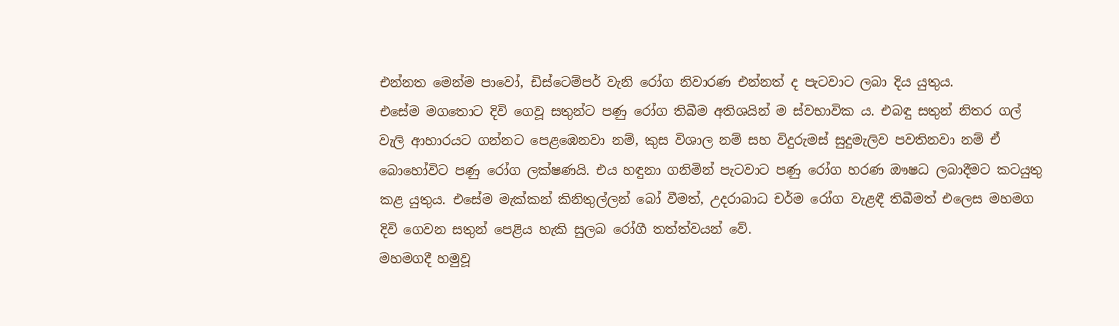එන්නත මෙන්ම පාවෝ, ඩිස්ටෙම්පර් වැනි රෝග නිවාරණ එන්නත් ද පැටවාට ලබා දිය යුතුය.
එසේම මගතොට දිවි ගෙවූ සතුන්ට පණු රෝග තිබීම අතිශයින් ම ස්වභාවික ය. එබඳු සතුන් නිතර ගල් වැලි ආහාරයට ගන්නට පෙළඹෙනවා නම්, කුස විශාල නම් සහ විදුරුමස් සුදුමැලිව පවතිනවා නම් ඒ බොහෝවිට පණු රෝග ලක්ෂණයි. එය හඳුනා ගනිමින් පැටවාට පණු රෝග හරණ ඖෂධ ලබාදීමට කටයුතු කළ යුතුය. එසේම මැක්කන් කිනිතුල්ලන් බෝ වීමත්, උදරාබාධ චර්ම රෝග වැළඳී තිබීමත් එලෙස මහමග දිවි ගෙවන සතුන් පෙළිය හැකි සුලබ රෝගී තත්ත්වයන් වේ.
මහමගදී හමුවූ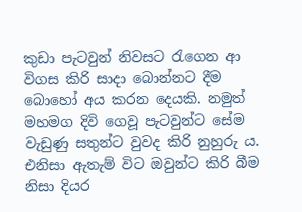කුඩා පැටවුන් නිවසට රැගෙන ආ විගස කිරි සාදා බොන්නට දීම බොහෝ අය කරන දෙයකි. නමුත් මහමග දිවි ගෙවූ පැටවුන්ට සේම වැඩුණු සතුන්ට වුවද කිරි නුහුරු ය. එනිසා ඇතැම් විට ඔවුන්ට කිරි බීම නිසා දියර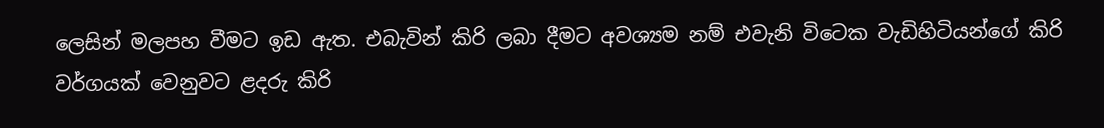ලෙසින් මලපහ වීමට ඉඩ ඇත. එබැවින් කිරි ලබා දීමට අවශ්‍යම නම් එවැනි විටෙක වැඩිහිටියන්ගේ කිරි වර්ගයක් වෙනුවට ළදරු කිරි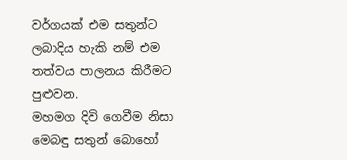වර්ගයක් එම සතුන්ට ලබාදිය හැකි නම් එම තත්වය පාලනය කිරීමට පුළුවන.
මහමග දිවි ගෙවීම නිසා මෙබඳු සතුන් බොහෝ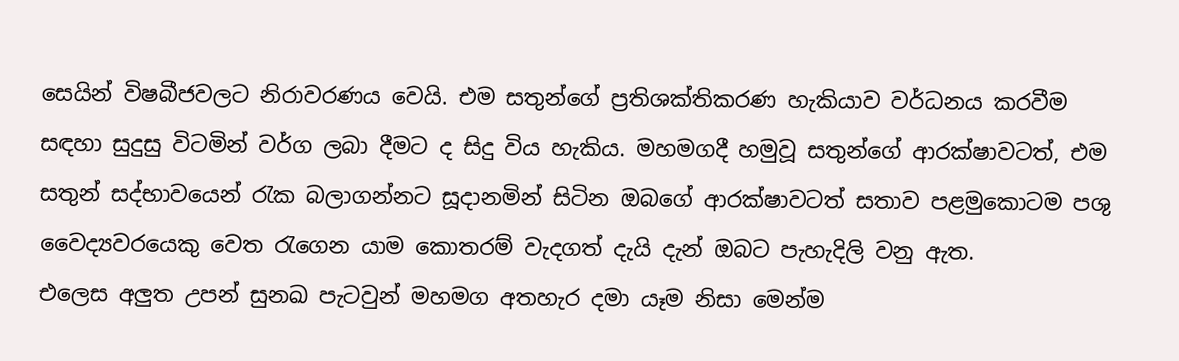සෙයින් විෂබීජවලට නිරාවරණය වෙයි. එම සතුන්ගේ ප්‍රතිශක්තිකරණ හැකියාව වර්ධනය කරවීම සඳහා සුදුසු විටමින් වර්ග ලබා දීමට ද සිදු විය හැකිය. මහමගදී හමුවූ සතුන්ගේ ආරක්ෂාවටත්, එම සතුන් සද්භාවයෙන් රැක බලාගන්නට සූදානමින් සිටින ඔබගේ ආරක්ෂාවටත් සතාව පළමුකොටම පශු වෛද්‍යවරයෙකු වෙත රැගෙන යාම කොතරම් වැදගත් දැයි දැන් ඔබට පැහැදිලි වනු ඇත.
එලෙස අලුත උපන් සුනඛ පැටවුන් මහමග අතහැර දමා යෑම නිසා මෙන්ම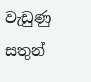වැඩුණු සතුන්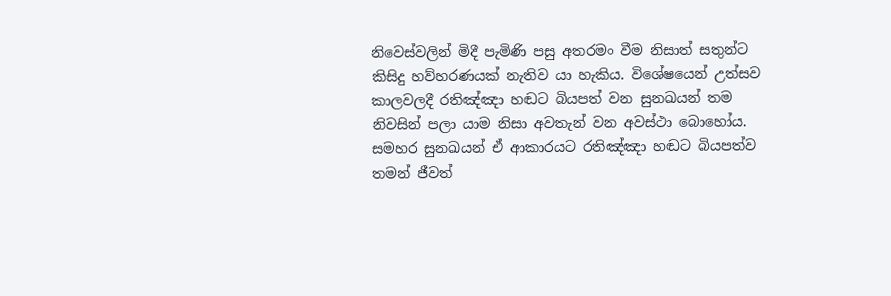නිවෙස්වලින් මිදී පැමිණි පසු අතරමං වීම නිසාත් සතුන්ට කිසිදු හව්හරණයක් නැතිව යා හැකිය. විශේෂයෙන් උත්සව කාලවලදී රතිඤ්ඤා හඬට බියපත් වන සුනඛයන් තම නිවසින් පලා යාම නිසා අවතැන් වන අවස්ථා බොහෝය. සමහර සුනඛයන් ඒ ආකාරයට රතිඤ්ඤා හඬට බියපත්ව තමන් ජීවත්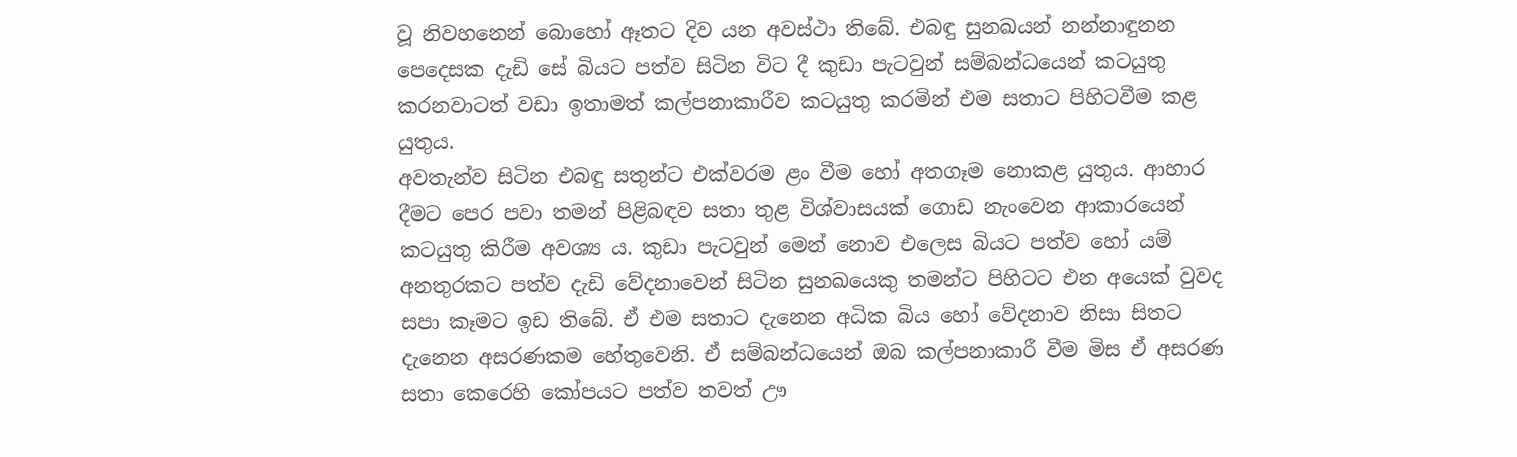වූ නිවහනෙන් බොහෝ ඈතට දිව යන අවස්ථා තිබේ. එබඳු සුනඛයන් නන්නාඳුනන පෙදෙසක දැඩි සේ බියට පත්ව සිටින විට දී කුඩා පැටවුන් සම්බන්ධයෙන් කටයුතු කරනවාටත් වඩා ඉතාමත් කල්පනාකාරීව කටයුතු කරමින් එම සතාට පිහිටවීම කළ යුතුය.
අවතැන්ව සිටින එබඳු සතුන්ට එක්වරම ළං වීම හෝ අතගෑම නොකළ යුතුය. ආහාර දීමට පෙර පවා තමන් පිළිබඳව සතා තුළ විශ්වාසයක් ගොඩ නැංවෙන ආකාරයෙන් කටයුතු කිරීම අවශ්‍ය ය. කුඩා පැටවුන් මෙන් නොව එලෙස බියට පත්ව හෝ යම් අනතුරකට පත්ව දැඩි වේදනාවෙන් සිටින සුනඛයෙකු තමන්ට පිහිටට එන අයෙක් වුවද සපා කෑමට ඉඩ තිබේ. ඒ එම සතාට දැනෙන අධික බිය හෝ වේදනාව නිසා සිතට දැනෙන අසරණකම හේතුවෙනි. ඒ සම්බන්ධයෙන් ඔබ කල්පනාකාරී වීම මිස ඒ අසරණ සතා කෙරෙහි කෝපයට පත්ව තවත් ඌ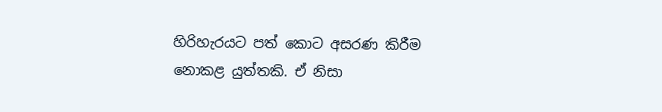හිරිහැරයට පත් කොට අසරණ කිරීම නොකළ යුත්තකි. ඒ නිසා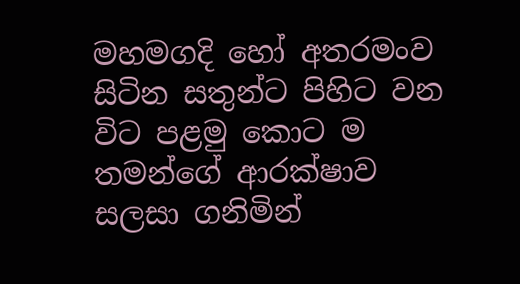මහමගදි හෝ අතරමංව සිටින සතුන්ට පිහිට වන විට පළමු කොට ම තමන්ගේ ආරක්ෂාව සලසා ගනිමින්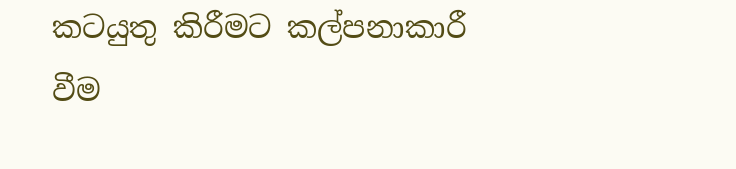කටයුතු කිරීමට කල්පනාකාරී වීම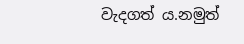වැදගත් ය.නමුත්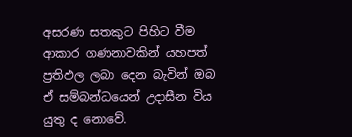අසරණ සතකුට පිහිට වීම ආකාර ගණනාවකින් යහපත් ප්‍රතිඵල ලබා දෙන බැවින් ඔබ ඒ සම්බන්ධයෙන් උදාසීන විය යුතු ද නොවේ.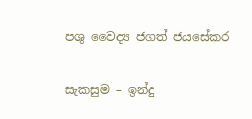පශු වෛද්‍ය ජගත් ජයසේකර

සැකසුම – ඉන්දු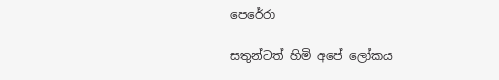පෙරේරා

සතුන්ටත් හිමි අපේ ලෝකය